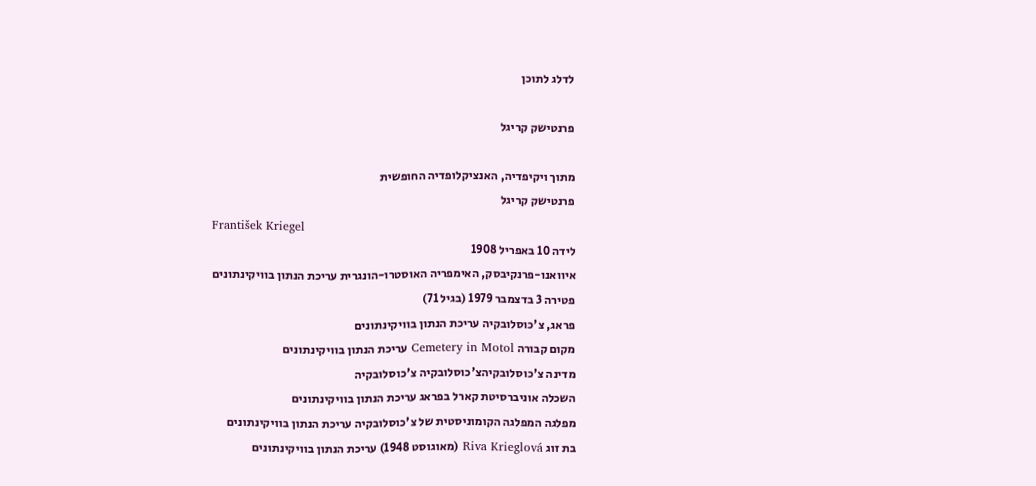לדלג לתוכן

פרנטישק קריגל

מתוך ויקיפדיה, האנציקלופדיה החופשית
פרנטישק קריגל
František Kriegel
לידה 10 באפריל 1908
איוואנו-פרנקיבסק, האימפריה האוסטרו-הונגרית עריכת הנתון בוויקינתונים
פטירה 3 בדצמבר 1979 (בגיל 71)
פראג, צ'כוסלובקיה עריכת הנתון בוויקינתונים
מקום קבורה Cemetery in Motol עריכת הנתון בוויקינתונים
מדינה צ'כוסלובקיהצ'כוסלובקיה צ'כוסלובקיה
השכלה אוניברסיטת קארל בפראג עריכת הנתון בוויקינתונים
מפלגה המפלגה הקומוניסטית של צ'כוסלובקיה עריכת הנתון בוויקינתונים
בת זוג Riva Krieglová (מאוגוסט 1948) עריכת הנתון בוויקינתונים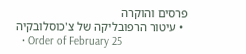פרסים והוקרה
  • עיטור הרפובליקה של צ'כוסלובקיה
  • Order of February 25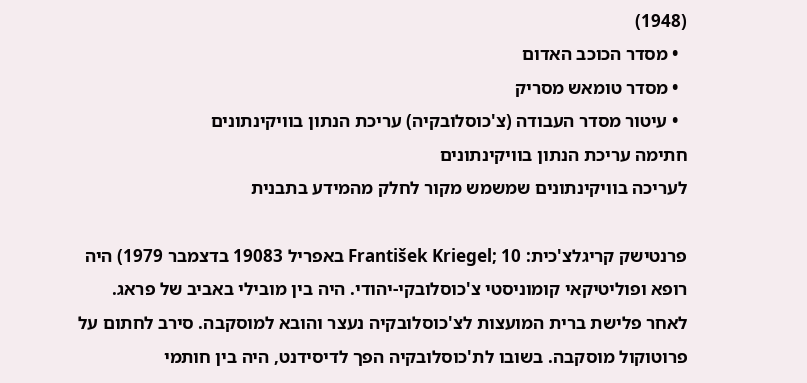(1948)
  • מסדר הכוכב האדום
  • מסדר טומאש מסריק
  • עיטור מסדר העבודה (צ'כוסלובקיה) עריכת הנתון בוויקינתונים
חתימה עריכת הנתון בוויקינתונים
לעריכה בוויקינתונים שמשמש מקור לחלק מהמידע בתבנית

פרנטישק קריגלצ'כית: František Kriegel; 10 באפריל 19083 בדצמבר 1979) היה רופא ופוליטיקאי קומוניסטי צ'כוסלובקי-יהודי. היה בין מובילי באביב של פראג. לאחר פלישת ברית המועצות לצ'כוסלובקיה נעצר והובא למוסקבה. סירב לחתום על פרוטוקול מוסקבה. בשובו לת'כוסלובקיה הפך לדיסידנט, היה בין חותמי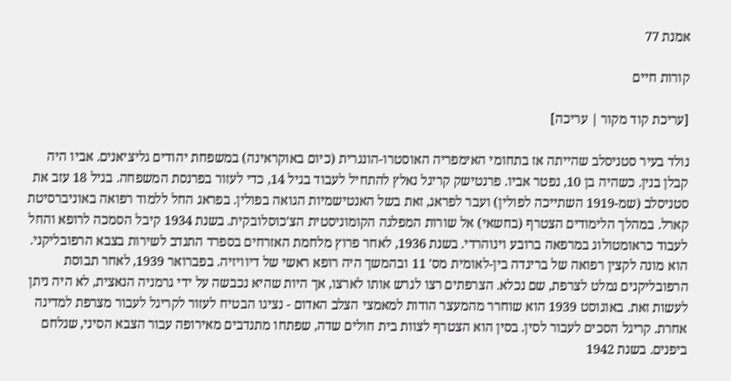אמנת 77

קורות חיים

[עריכת קוד מקור | עריכה]

נולד בעיר סטניסלב שהייתה אז בתחומי האימפריה האוסטרו-הונגרית (כיום באוקראינה) במשפחת יהודים גליציאנים. אביו היה קבלן בנין. כשהיה בן 10, נפטר אביו. פרנטישק קריגל נאלץ להתחיל לעבוד בגיל 14, כדי לעזור בפרנסת המשפחה. בגיל 18 עזב את סטניסלב (שמ-1919 השתייכה לפולין) ועבר לפראג, זאת בשל האנטישמיות הגואה בפולין. בפראג החל ללמוד רפואה באוניברסיטת קארל. במהלך הלימודים הצטרף (בחשאי) אל שורות המפלגה הקומוניסטית הצ'כוסלובקית. בשנת 1934 קיבל הסמכה לרופא והחל לעבוד כראומטולוג במרפאה ברובע וינוהרדי. בשנת 1936, לאחר פרוץ מלחמת האזרחים בספרד התנדב לשירות בצבא הרפובליקני. הוא מונה לקצין רפואה של בריגדה בין-לאומית מס' 11 ובהמשך היה רופא ראשי של דיוויזיה. בפברואר 1939, לאחר תבוסת הרפובליקנים נמלט לצרפת, שם נכלא. הצרפתים רצו לגרש אותו לארצו, אך היות שהיא נכבשה על ידי גרמניה הנאצית, לא היה ניתן לעשות זאת. באוגוסט 1939 הוא שוחרר מהמעצר הודות למאמצי הצלב האדום - נציגו הבטיח לעזור לקריגל לעבור מצרפת למדינה אחרת. קריגל הסכים לעבור לסין. בסין הוא הצטרף לצוות בית חולים שדה, שפתחו מתנדבים מאירופה עבור הצבא הסיני, שנלחם ביפנים. בשנת 1942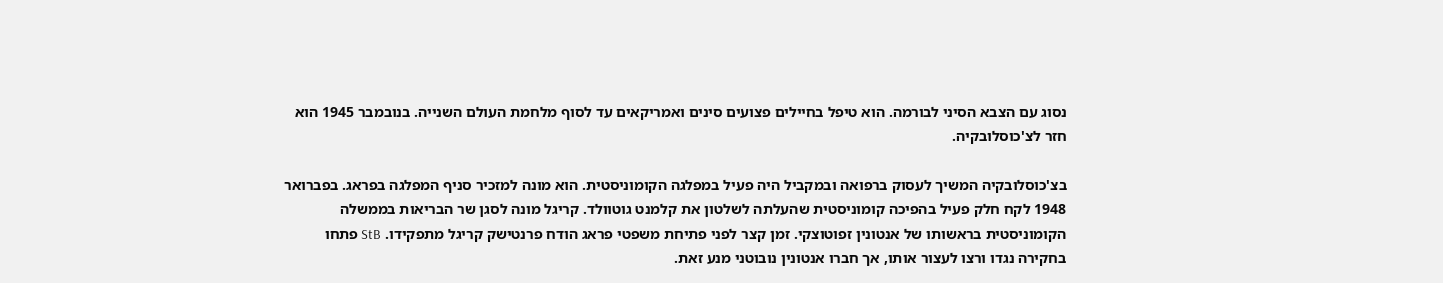נסוג עם הצבא הסיני לבורמה. הוא טיפל בחיילים פצועים סינים ואמריקאים עד לסוף מלחמת העולם השנייה. בנובמבר 1945 הוא חזר לצ'כוסלובקיה.

בצ'כוסלובקיה המשיך לעסוק ברפואה ובמקביל היה פעיל במפלגה הקומוניסטית. הוא מונה למזכיר סניף המפלגה בפראג. בפברואר 1948 לקח חלק פעיל בהפיכה קומוניסטית שהעלתה לשלטון את קלמנט גוטוולד. קריגל מונה לסגן שר הבריאות בממשלה הקומוניסטית בראשותו של אנטונין זפוטוצקי. זמן קצר לפני פתיחת משפטי פראג הודח פרנטישק קריגל מתפקידו. StB פתחו בחקירה נגדו ורצו לעצור אותו, אך חברו אנטונין נובוטני מנע זאת.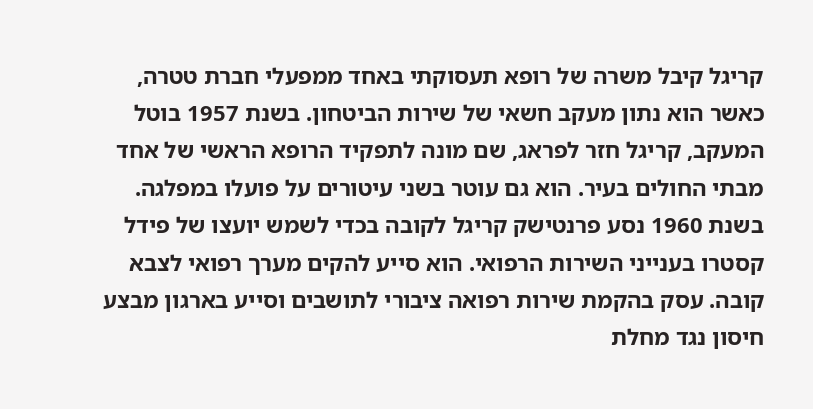קריגל קיבל משרה של רופא תעסוקתי באחד ממפעלי חברת טטרה, כאשר הוא נתון מעקב חשאי של שירות הביטחון. בשנת 1957 בוטל המעקב, קריגל חזר לפראג, שם מונה לתפקיד הרופא הראשי של אחד מבתי החולים בעיר. הוא גם עוטר בשני עיטורים על פועלו במפלגה. בשנת 1960 נסע פרנטישק קריגל לקובה בכדי לשמש יועצו של פידל קסטרו בענייני השירות הרפואי. הוא סייע להקים מערך רפואי לצבא קובה. עסק בהקמת שירות רפואה ציבורי לתושבים וסייע בארגון מבצע חיסון נגד מחלת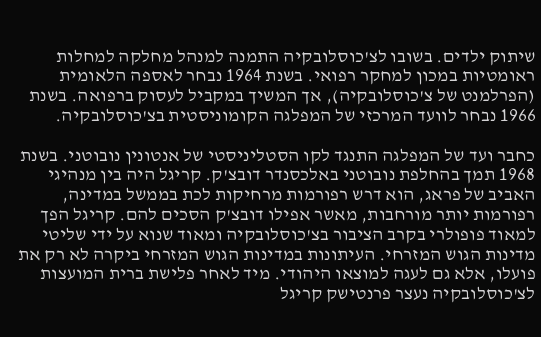שיתוק ילדים. בשובו לצ'כוסלובקיה התמנה למנהל מחלקה למחלות ראומטיות במכון למחקר רפואי. בשנת 1964 נבחר לאספה הלאומית (הפרלמנט של צ'כוסלובקיה), אך המשיך במקביל לעסוק ברפואה. בשנת 1966 נבחר לוועד המרכזי של המפלגה הקומוניסטית בצ'כוסלובקיה.

כחבר ועד של המפלגה התנגד לקו הסטליניסטי של אנטונין נובוטני. בשנת 1968 תמך בהחלפת נובוטני באלכסנדר דובצ'ק. קריגל היה בין מנהיגי האביב של פראג, הוא דרש רפורמות מרחיקות לכת בממשל במדינה, רפורמות יותר מורחבות, מאשר אפילו דובצ'ק הסכים להם. קריגל הפך למאוד פופולרי בקרב הציבור בצ'כוסלובקיה ומאוד שנוא על ידי שליטי מדינות הגוש המזרחי. העיתונות במדינות הגוש המזרחי ביקרה לא רק את פועלו, אלא גם לעגה למוצאו היהודי. מיד לאחר פלישת ברית המועצות לצ'כוסלובקיה נעצר פרנטישק קריגל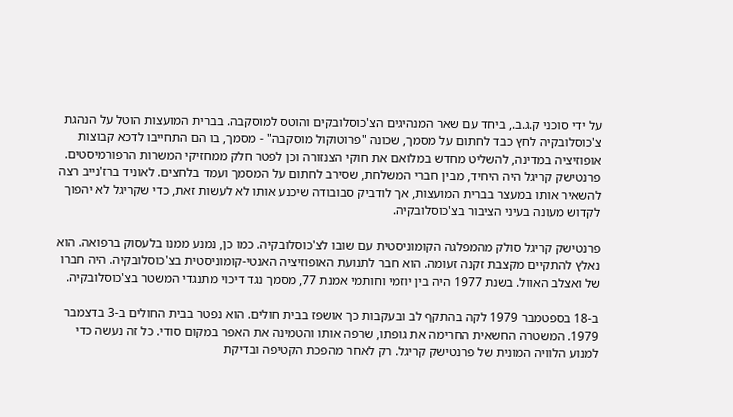על ידי סוכני ק.ג.ב., ביחד עם שאר המנהיגים הצ'כוסלובקים והוטס למוסקבה. בברית המועצות הוטל על הנהגת צ'כוסלובקיה לחץ כבד לחתום על מסמך, שכונה "פרוטוקול מוסקבה" - מסמך, בו הם התחייבו לדכא קבוצות אופוזיציה במדינה, להשליט מחדש במלואם את חוקי הצנזורה וכן לפטר חלק ממחזיקי המשרות הרפורמיסטים. פרנטישק קריגל היה היחיד, מבין חברי המשלחת, שסירב לחתום על המסמך ועמד בלחצים. לאוניד ברז'נייב רצה להשאיר אותו במעצר בברית המועצות, אך לודביק סבובודה שיכנע אותו לא לעשות זאת, כדי שקריגל לא יהפוך לקדוש מעונה בעיני הציבור בצ'כוסלובקיה.

פרנטישק קריגל סולק מהמפלגה הקומוניסטית עם שובו לצ'כוסלובקיה. כמו כן, נמנע ממנו בלעסוק ברפואה. הוא נאלץ להתקיים מקצבת זקנה זעומה. הוא חבר לתנועת האופוזיציה האנטי-קומוניסטית בצ'כוסלובקיה. היה חברו של ואצלב האוול. בשנת 1977 היה בין יוזמי וחותמי אמנת 77, מסמך נגד דיכוי מתנגדי המשטר בצ'כוסלובקיה.

ב-18 בספטמבר 1979 לקה בהתקף לב ובעקבות כך אושפז בבית חולים. הוא נפטר בבית החולים ב-3 בדצמבר 1979. המשטרה החשאית החרימה את גופתו, שרפה אותו והטמינה את האפר במקום סודי. כל זה נעשה כדי למנוע הלוויה המונית של פרנטישק קריגל. רק לאחר מהפכת הקטיפה ובדיקת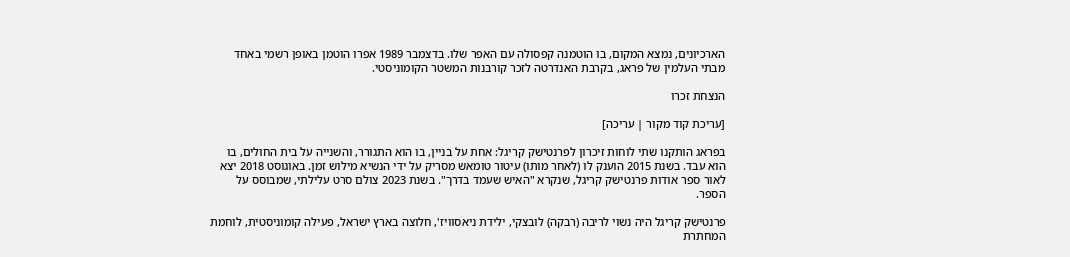הארכיונים, נמצא המקום, בו הוטמנה קפסולה עם האפר שלו. בדצמבר 1989 אפרו הוטמן באופן רשמי באחד מבתי העלמין של פראג, בקרבת האנדרטה לזכר קורבנות המשטר הקומוניסטי.

הנצחת זכרו

[עריכת קוד מקור | עריכה]

בפראג הותקנו שתי לוחות זיכרון לפרנטישק קריגל: אחת על בניין, בו הוא התגורר, והשנייה על בית החולים, בו הוא עבד. בשנת 2015 הוענק לו (לאחר מותו) עיטור טומאש מסריק על ידי הנשיא מילוש זמן. באוגוסט 2018 יצא לאור ספר אודות פרנטישק קריגל, שנקרא "האיש שעמד בדרך". בשנת 2023 צולם סרט עלילתי, שמבוסס על הספר.

פרנטישק קריגל היה נשוי לריבה (רבקה) לובצקי, ילידת ניאסוויז', חלוצה בארץ ישראל, פעילה קומוניסטית, לוחמת המחתרת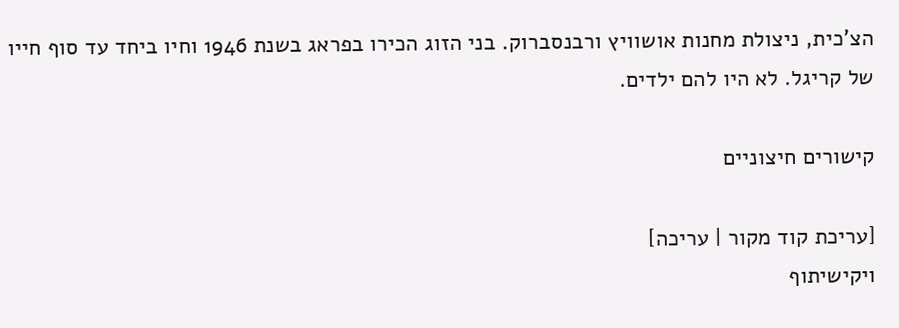הצ'כית, ניצולת מחנות אושוויץ ורבנסברוק. בני הזוג הכירו בפראג בשנת 1946 וחיו ביחד עד סוף חייו של קריגל. לא היו להם ילדים.

קישורים חיצוניים

[עריכת קוד מקור | עריכה]
ויקישיתוף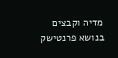מדיה וקבצים בנושא פרנטישק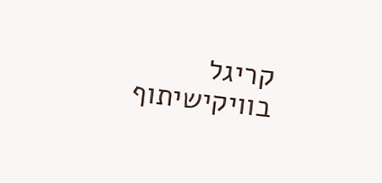קריגל בוויקישיתוף